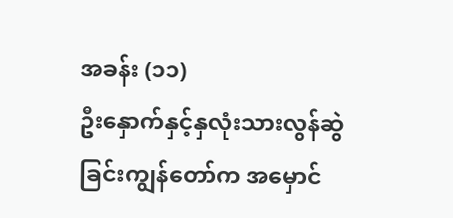အခန်း (၁၁)
ဦးနှောက်နှင့်နှလုံးသားလွန်ဆွဲခြင်းကျွန်တော်က အမှောင်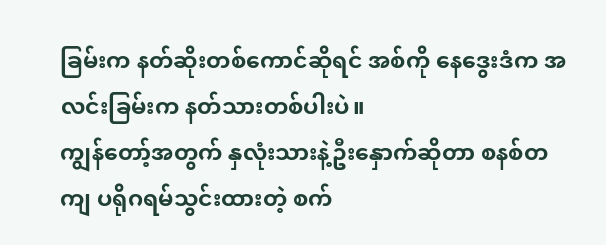ခြမ်းက နတ်ဆိုးတစ်ကောင်ဆိုရင် အစ်ကို နေဒွေးဒံက အလင်းခြမ်းက နတ်သားတစ်ပါးပဲ။
ကျွန်တော့်အတွက် နှလုံးသားနဲ့ဦးနှောက်ဆိုတာ စနစ်တကျ ပရိုဂရမ်သွင်းထားတဲ့ စက်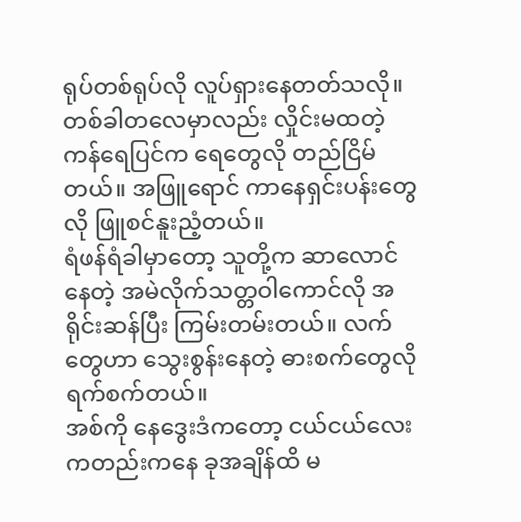ရုပ်တစ်ရုပ်လို လူပ်ရှားနေတတ်သလို။ တစ်ခါတလေမှာလည်း လှိုင်းမထတဲ့ ကန်ရေပြင်က ရေတွေလို တည်ငြိမ်တယ်။ အဖြူရောင် ကာနေရှင်းပန်းတွေလို ဖြူစင်နူးညံ့တယ်။
ရံဖန်ရံခါမှာတော့ သူတို့က ဆာလောင်နေတဲ့ အမဲလိုက်သတ္တဝါကောင်လို အရိုင်းဆန်ပြီး ကြမ်းတမ်းတယ်။ လက်တွေဟာ သွေးစွန်းနေတဲ့ ဓားစက်တွေလို ရက်စက်တယ်။
အစ်ကို နေဒွေးဒံကတော့ ငယ်ငယ်လေးကတည်းကနေ ခုအချိန်ထိ မ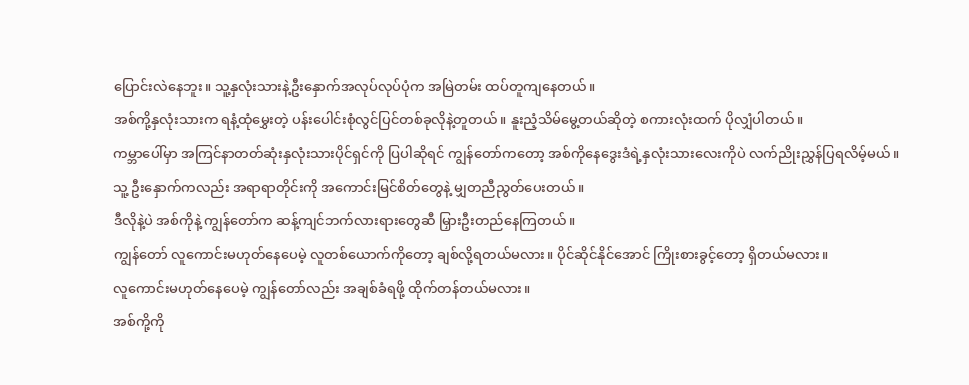ပြောင်းလဲနေဘူး။ သူ့နှလုံးသားနဲ့ဦးနှောက်အလုပ်လုပ်ပုံက အမြဲတမ်း ထပ်တူကျနေတယ်။
အစ်ကို့နှလုံးသားက ရနံ့ထုံမွှေးတဲ့ ပန်းပေါင်းစုံလွင်ပြင်တစ်ခုလိုနဲ့တူတယ်။ နူးညံ့သိမ်မွေ့တယ်ဆိုတဲ့ စကားလုံးထက် ပိုလျှံပါတယ်။
ကမ္ဘာပေါ်မှာ အကြင်နာတတ်ဆုံးနှလုံးသားပိုင်ရှင်ကို ပြပါဆိုရင် ကျွန်တော်ကတော့ အစ်ကိုနေဒွေးဒံရဲ့နှလုံးသားလေးကိုပဲ လက်ညိုးညွှန်ပြရလိမ့်မယ်။
သူ့ ဦးနှောက်ကလည်း အရာရာတိုင်းကို အကောင်းမြင်စိတ်တွေနဲ့ မျှတညီညွတ်ပေးတယ်။
ဒီလိုနဲ့ပဲ အစ်ကိုနဲ့ ကျွန်တော်က ဆန့်ကျင်ဘက်လားရားတွေဆီ မြှားဦးတည်နေကြတယ်။
ကျွန်တော် လူကောင်းမဟုတ်နေပေမဲ့ လူတစ်ယောက်ကိုတော့ ချစ်လို့ရတယ်မလား။ ပိုင်ဆိုင်နိုင်အောင် ကြိုးစားခွင့်တော့ ရှိတယ်မလား။
လူကောင်းမဟုတ်နေပေမဲ့ ကျွန်တော်လည်း အချစ်ခံရဖို့ ထိုက်တန်တယ်မလား။
အစ်ကို့ကို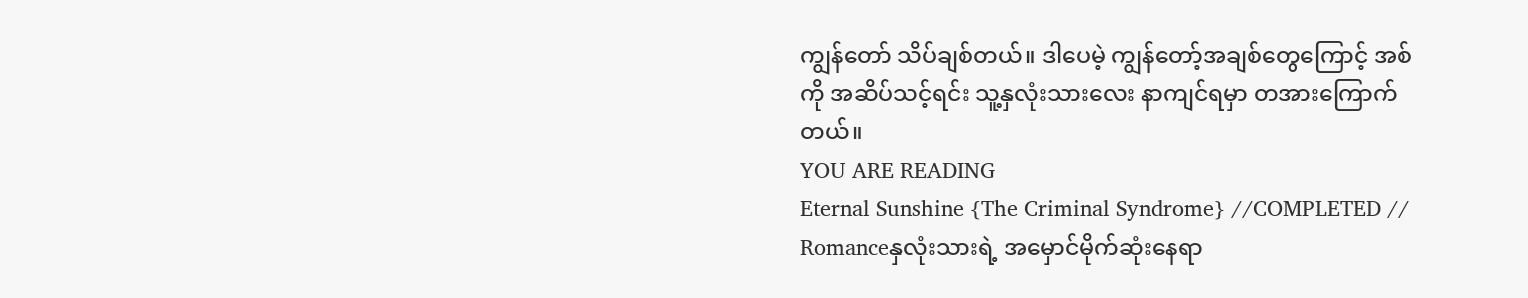ကျွန်တော် သိပ်ချစ်တယ်။ ဒါပေမဲ့ ကျွန်တော့်အချစ်တွေကြောင့် အစ်ကို အဆိပ်သင့်ရင်း သူ့နှလုံးသားလေး နာကျင်ရမှာ တအားကြောက်တယ်။
YOU ARE READING
Eternal Sunshine {The Criminal Syndrome} //COMPLETED //
Romanceနှလုံးသားရဲ့ အမှောင်မိုက်ဆုံးနေရာ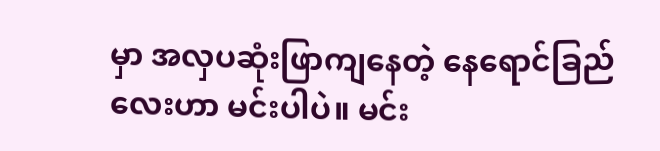မှာ အလှပဆုံးဖြာကျနေတဲ့ နေရောင်ခြည်လေးဟာ မင်းပါပဲ။ မင်း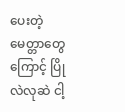ပေးတဲ့ မေတ္တာတွေကြောင့် ပြိုလဲလုဆဲ ငါ့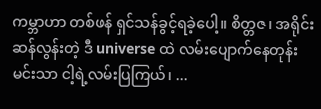ကမ္ဘာဟာ တစ်ဖန် ရှင်သန်ခွင့်ရခဲ့ပေါ့။ စိတ္တဇ၊ အရိုင်းဆန်လွန်းတဲ့ ဒီ universe ထဲ လမ်းပျောက်နေတုန်း မင်းသာ ငါ့ရဲ့လမ်းပြကြယ်၊ ...